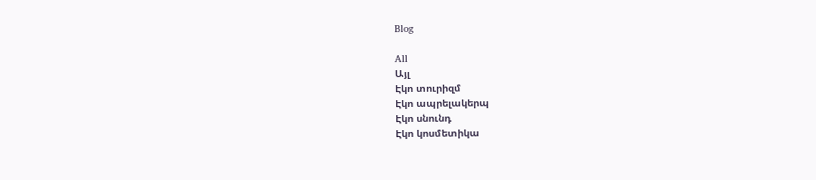Blog

All
Այլ
Էկո տուրիզմ
Էկո ապրելակերպ
Էկո սնունդ
Էկո կոսմետիկա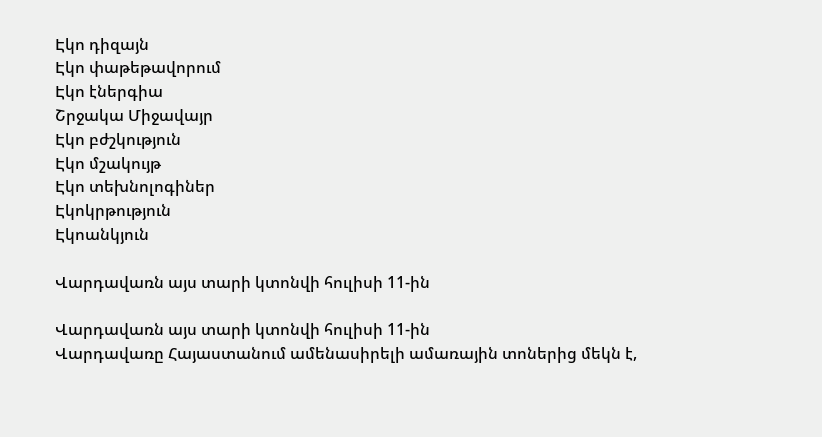Էկո դիզայն
Էկո փաթեթավորում
Էկո էներգիա
Շրջակա Միջավայր
Էկո բժշկություն
Էկո մշակույթ
Էկո տեխնոլոգիներ
Էկոկրթություն
Էկոանկյուն

Վարդավառն այս տարի կտոնվի հուլիսի 11-ին

Վարդավառն այս տարի կտոնվի հուլիսի 11-ին
Վարդավառը Հայաստանում ամենասիրելի ամառային տոներից մեկն է,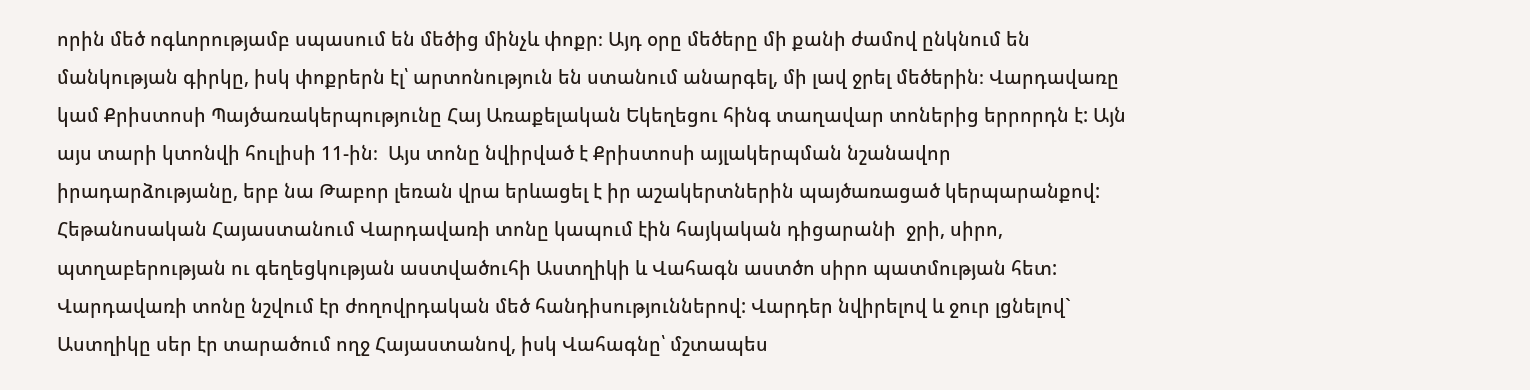որին մեծ ոգևորությամբ սպասում են մեծից մինչև փոքր։ Այդ օրը մեծերը մի քանի ժամով ընկնում են մանկության գիրկը, իսկ փոքրերն էլ՝ արտոնություն են ստանում անարգել, մի լավ ջրել մեծերին։ Վարդավառը կամ Քրիստոսի Պայծառակերպությունը Հայ Առաքելական Եկեղեցու հինգ տաղավար տոներից երրորդն է: Այն այս տարի կտոնվի հուլիսի 11-ին։  Այս տոնը նվիրված է Քրիստոսի այլակերպման նշանավոր իրադարձությանը, երբ նա Թաբոր լեռան վրա երևացել է իր աշակերտներին պայծառացած կերպարանքով: Հեթանոսական Հայաստանում Վարդավառի տոնը կապում էին հայկական դիցարանի  ջրի, սիրո, պտղաբերության ու գեղեցկության աստվածուհի Աստղիկի և Վահագն աստծո սիրո պատմության հետ: Վարդավառի տոնը նշվում էր ժողովրդական մեծ հանդիսություններով: Վարդեր նվիրելով և ջուր լցնելով` Աստղիկը սեր էր տարածում ողջ Հայաստանով, իսկ Վահագնը՝ մշտապես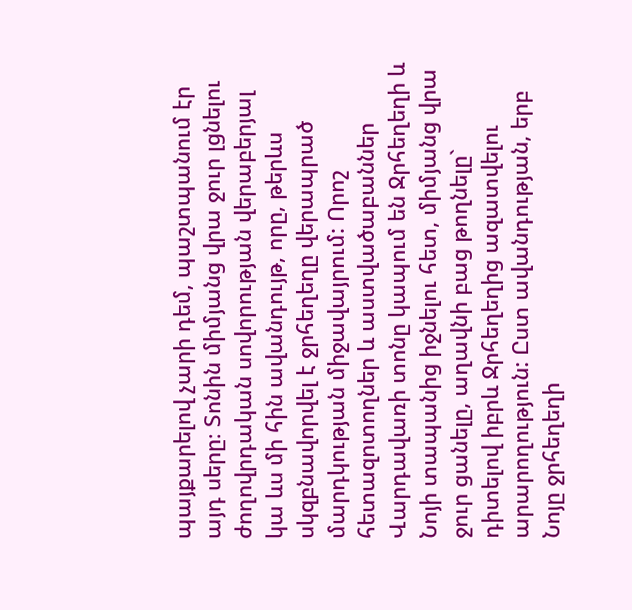պայքարելով չարի դեմ, պաշտպանում էր այդ սերը։ Տոնին միմյանց վրա ջուր լցնելու ժողովրդական սովորության վերաբերյալ կա ևս մի հին ավանդույթ, որը, թերևս սկզբնավորվել է ջրհեղեղը վերապրած մարդկության միջավայրում: Որոշ հետազոտողներ և աստվածաբաններ Վարդավառի տոնը կապում են Ջրհեղեղի և Նոյի տապանից իջնելու հետ, միմյանց վրա ջուր ցանելը, աղավնի բաց թողնելը` դիտելով իբրև Ջրհեղեղից ազատվելու արարողություն: Ըստ ավանդության, երբ Նոյը ջրհեղեղի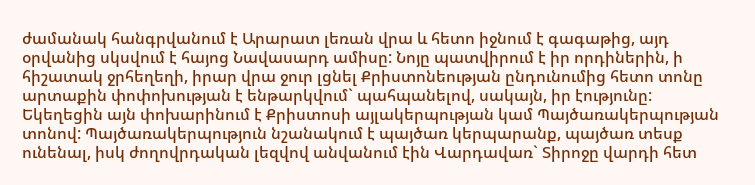ժամանակ հանգրվանում է Արարատ լեռան վրա և հետո իջնում է գագաթից, այդ օրվանից սկսվում է հայոց Նավասարդ ամիսը: Նոյը պատվիրում է իր որդիներին, ի հիշատակ ջրհեղեղի, իրար վրա ջուր լցնել Քրիստոնեության ընդունումից հետո տոնը արտաքին փոփոխության է ենթարկվում` պահպանելով, սակայն, իր էությունը: Եկեղեցին այն փոխարինում է Քրիստոսի այլակերպության կամ Պայծառակերպության տոնով: Պայծառակերպություն նշանակում է պայծառ կերպարանք, պայծառ տեսք ունենալ, իսկ ժողովրդական լեզվով անվանում էին Վարդավառ` Տիրոջը վարդի հետ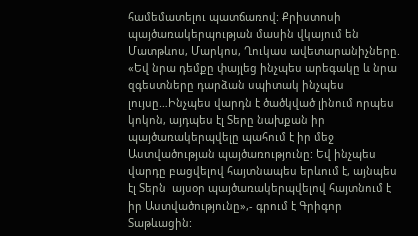համեմատելու պատճառով: Քրիստոսի պայծառակերպության մասին վկայում են Մատթևոս, Մարկոս, Ղուկաս ավետարանիչները. «Եվ նրա դեմքը փայլեց ինչպես արեգակը և նրա զգեստները դարձան սպիտակ ինչպես լույսը…Ինչպես վարդն է ծածկված լինում որպես կոկոն, այդպես էլ Տերը նախքան իր պայծառակերպվելը պահում է իր մեջ Աստվածության պայծառությունը: Եվ ինչպես վարդը բացվելով հայտնապես երևում է, այնպես էլ Տերն  այսօր պայծառակերպվելով հայտնում է իր Աստվածությունը»,- գրում է Գրիգոր Տաթևացին: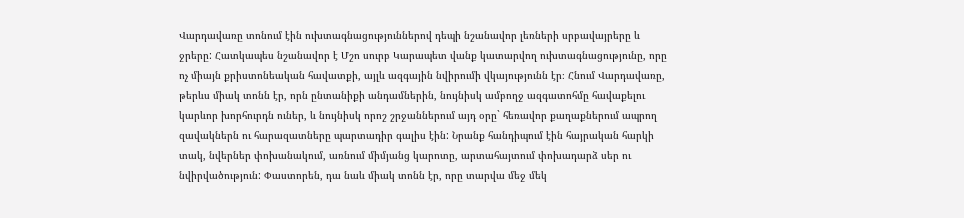Վարդավառը տոնում էին ուխտագնացություններով դեպի նշանավոր լեռների սրբավայրերը և ջրերը: Հատկապես նշանավոր է Մշո սուրբ Կարապետ վանք կատարվող ուխտագնացությունը, որը ոչ միայն քրիստոնեական հավատքի, այլև ազգային նվիրումի վկայությունն էր։ Հնում Վարդավառը, թերևս միակ տոնն էր, որն ընտանիքի անդամներին, նույնիսկ ամբողջ ազգատոհմը հավաքելու կարևոր խորհուրդն ուներ, և նույնիսկ որոշ շրջաններում այդ օրը` հեռավոր քաղաքներում ապրող զավակներն ու հարազատները պարտադիր գալիս էին: Նրանք հանդիպում էին հայրական հարկի տակ, նվերներ փոխանակում, առնում միմյանց կարոտը, արտահայտում փոխադարձ սեր ու նվիրվածություն: Փաստորեն, դա նաև միակ տոնն էր, որը տարվա մեջ մեկ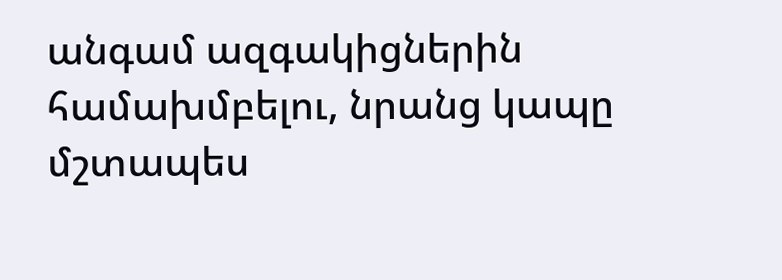անգամ ազգակիցներին համախմբելու, նրանց կապը մշտապես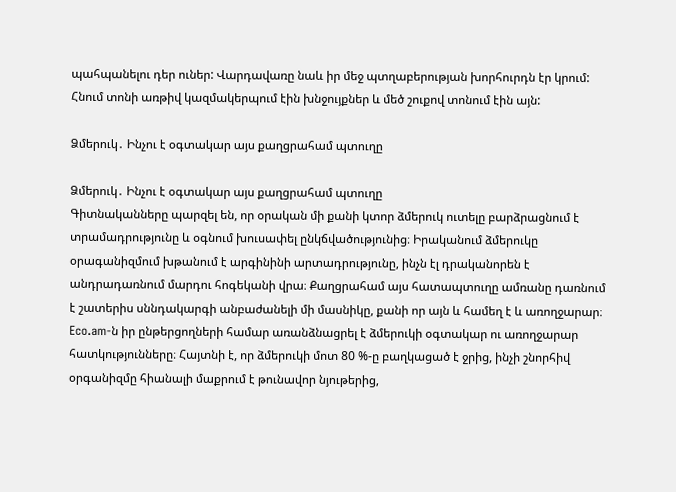պահպանելու դեր ուներ: Վարդավառը նաև իր մեջ պտղաբերության խորհուրդն էր կրում: Հնում տոնի առթիվ կազմակերպում էին խնջույքներ և մեծ շուքով տոնում էին այն:

Ձմերուկ․ Ինչու է օգտակար այս քաղցրահամ պտուղը

Ձմերուկ․ Ինչու է օգտակար այս քաղցրահամ պտուղը
Գիտնականները պարզել են, որ օրական մի քանի կտոր ձմերուկ ուտելը բարձրացնում է տրամադրությունը և օգնում խուսափել ընկճվածությունից։ Իրականում ձմերուկը օրագանիզմում խթանում է արգինինի արտադրությունը, ինչն էլ դրականորեն է անդրադառնում մարդու հոգեկանի վրա։ Քաղցրահամ այս հատապտուղը ամռանը դառնում է շատերիս սննդակարգի անբաժանելի մի մասնիկը, քանի որ այն և համեղ է և առողջարար։ Eco.am-ն իր ընթերցողների համար առանձնացրել է ձմերուկի օգտակար ու առողջարար հատկությունները։ Հայտնի է, որ ձմերուկի մոտ 80 %-ը բաղկացած է ջրից, ինչի շնորհիվ օրգանիզմը հիանալի մաքրում է թունավոր նյութերից,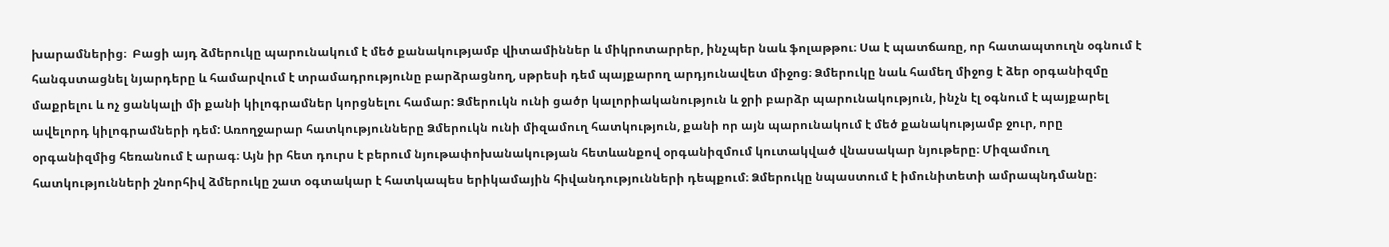խարամներից։  Բացի այդ ձմերուկը պարունակում է մեծ քանակությամբ վիտամիններ և միկրոտարրեր, ինչպեր նաև ֆոլաթթու։ Սա է պատճառը, որ հատապտուղն օգնում է հանգստացնել նյարդերը և համարվում է տրամադրությունը բարձրացնող, սթրեսի դեմ պայքարող արդյունավետ միջոց։ Ձմերուկը նաև համեղ միջոց է ձեր օրգանիզմը մաքրելու և ոչ ցանկալի մի քանի կիլոգրամներ կորցնելու համար: Ձմերուկն ունի ցածր կալորիականություն և ջրի բարձր պարունակություն, ինչն էլ օգնում է պայքարել ավելորդ կիլոգրամների դեմ: Առողջարար հատկությունները Ձմերուկն ունի միզամուղ հատկություն, քանի որ այն պարունակում է մեծ քանակությամբ ջուր, որը օրգանիզմից հեռանում է արագ։ Այն իր հետ դուրս է բերում նյութափոխանակության հետևանքով օրգանիզմում կուտակված վնասակար նյութերը։ Միզամուղ հատկությունների շնորհիվ ձմերուկը շատ օգտակար է հատկապես երիկամային հիվանդությունների դեպքում։ Ձմերուկը նպաստում է իմունիտետի ամրապնդմանը։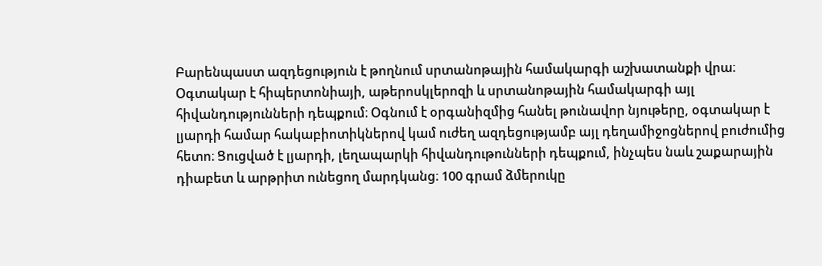Բարենպաստ ազդեցություն է թողնում սրտանոթային համակարգի աշխատանքի վրա։ Օգտակար է հիպերտոնիայի, աթերոսկլերոզի և սրտանոթային համակարգի այլ հիվանդությունների դեպքում։ Օգնում է օրգանիզմից հանել թունավոր նյութերը, օգտակար է լյարդի համար հակաբիոտիկներով կամ ուժեղ ազդեցությամբ այլ դեղամիջոցներով բուժումից հետո։ Ցուցված է լյարդի, լեղապարկի հիվանդութունների դեպքում, ինչպես նաև շաքարային դիաբետ և արթրիտ ունեցող մարդկանց։ 100 գրամ ձմերուկը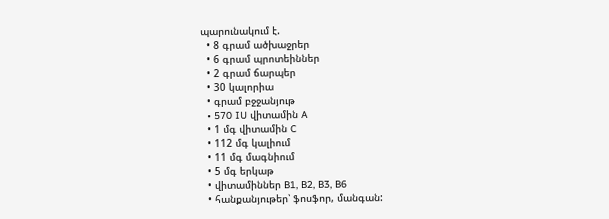պարունակում է.
  • 8 գրամ ածխաջրեր
  • 6 գրամ պրոտեիններ
  • 2 գրամ ճարպեր
  • 30 կալորիա
  • գրամ բջջանյութ
  • 570 IU վիտամին A
  • 1 մգ վիտամին C
  • 112 մգ կալիում
  • 11 մգ մագնիում
  • 5 մգ երկաթ
  • վիտամիններ B1, B2, B3, B6
  • հանքանյութեր՝ ֆոսֆոր, մանգան: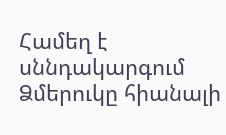Համեղ է սննդակարգում Ձմերուկը հիանալի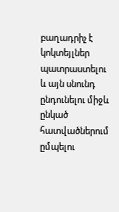բաղադրիչ է կոկտեյլներ պատրաստելու և այն սնունդ ընդունելու միջև ընկած հատվածներում ըմպելու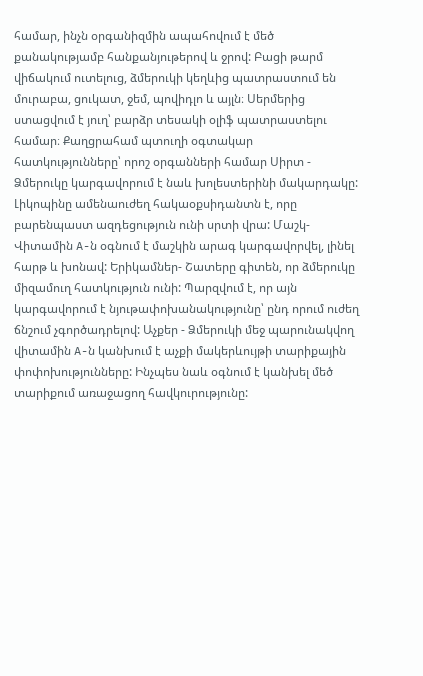համար, ինչն օրգանիզմին ապահովում է մեծ քանակությամբ հանքանյութերով և ջրով: Բացի թարմ վիճակում ուտելուց, ձմերուկի կեղևից պատրաստում են մուրաբա, ցուկատ, ջեմ, պովիդլո և այլն։ Սերմերից ստացվում է յուղ՝ բարձր տեսակի օլիֆ պատրաստելու համար։ Քաղցրահամ պտուղի օգտակար հատկությունները՝ որոշ օրգանների համար Սիրտ - Ձմերուկը կարգավորում է նաև խոլեստերինի մակարդակը: Լիկոպինը ամենաուժեղ հակաօքսիդանտն է, որը բարենպաստ ազդեցություն ունի սրտի վրա: Մաշկ- Վիտամին A-ն օգնում է մաշկին արագ կարգավորվել, լինել հարթ և խոնավ: Երիկամներ- Շատերը գիտեն, որ ձմերուկը միզամուղ հատկություն ունի: Պարզվում է, որ այն կարգավորում է նյութափոխանակությունը՝ ընդ որում ուժեղ ճնշում չգործադրելով: Աչքեր - Ձմերուկի մեջ պարունակվող վիտամին A-ն կանխում է աչքի մակերևույթի տարիքային փոփոխությունները: Ինչպես նաև օգնում է կանխել մեծ տարիքում առաջացող հավկուրությունը: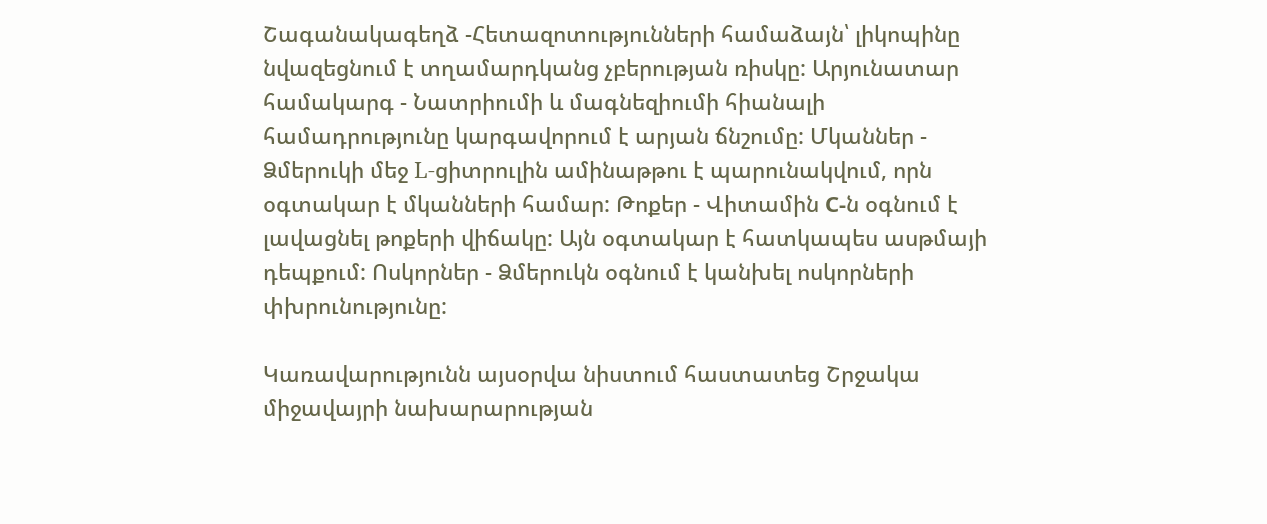Շագանակագեղձ -Հետազոտությունների համաձայն՝ լիկոպինը նվազեցնում է տղամարդկանց չբերության ռիսկը: Արյունատար համակարգ - Նատրիումի և մագնեզիումի հիանալի համադրությունը կարգավորում է արյան ճնշումը: Մկաններ - Ձմերուկի մեջ L-ցիտրուլին ամինաթթու է պարունակվում, որն օգտակար է մկանների համար: Թոքեր - Վիտամին С-ն օգնում է լավացնել թոքերի վիճակը: Այն օգտակար է հատկապես ասթմայի դեպքում: Ոսկորներ - Ձմերուկն օգնում է կանխել ոսկորների փխրունությունը:

Կառավարությունն այսօրվա նիստում հաստատեց Շրջակա միջավայրի նախարարության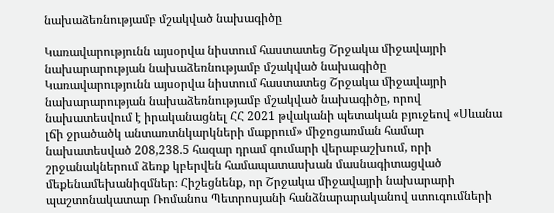նախաձեռնությամբ մշակված նախագիծը

Կառավարությունն այսօրվա նիստում հաստատեց Շրջակա միջավայրի նախարարության նախաձեռնությամբ մշակված նախագիծը
Կառավարությունն այսօրվա նիստում հաստատեց Շրջակա միջավայրի նախարարության նախաձեռնությամբ մշակված նախագիծը, որով նախատեսվում է իրականացնել ՀՀ 2021 թվականի պետական բյուջեով «Սևանա լճի ջրածածկ անտառտնկարկների մաքրում» միջոցառման համար նախատեսված 208,238.5 հազար դրամ գումարի վերաբաշխում, որի շրջանակներում ձեռք կբերվեն համապատասխան մասնագիտացված մեքենամեխանիզմներ։ Հիշեցնենք, որ Շրջակա միջավայրի նախարարի պաշտոնակատար Ռոմանոս Պետրոսյանի հանձնարարականով ստուգումների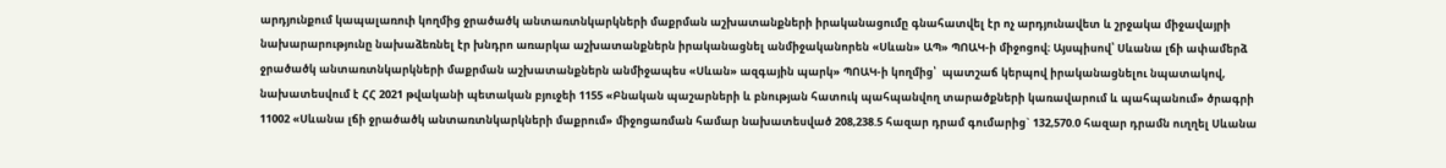արդյունքում կապալառուի կողմից ջրածածկ անտառտնկարկների մաքրման աշխատանքների իրականացումը գնահատվել էր ոչ արդյունավետ և շրջակա միջավայրի նախարարությունը նախաձեռնել էր խնդրո առարկա աշխատանքներն իրականացնել անմիջականորեն «Սևան» ԱՊ» ՊՈԱԿ-ի միջոցով։ Այսպիսով՝ Սևանա լճի ափամերձ ջրածածկ անտառտնկարկների մաքրման աշխատանքներն անմիջապես «Սևան» ազգային պարկ» ՊՈԱԿ-ի կողմից՝  պատշաճ կերպով իրականացնելու նպատակով, նախատեսվում է ՀՀ 2021 թվականի պետական բյուջեի 1155 «Բնական պաշարների և բնության հատուկ պահպանվող տարածքների կառավարում և պահպանում» ծրագրի 11002 «Սևանա լճի ջրածածկ անտառտնկարկների մաքրում» միջոցառման համար նախատեսված 208,238.5 հազար դրամ գումարից` 132,570.0 հազար դրամն ուղղել Սևանա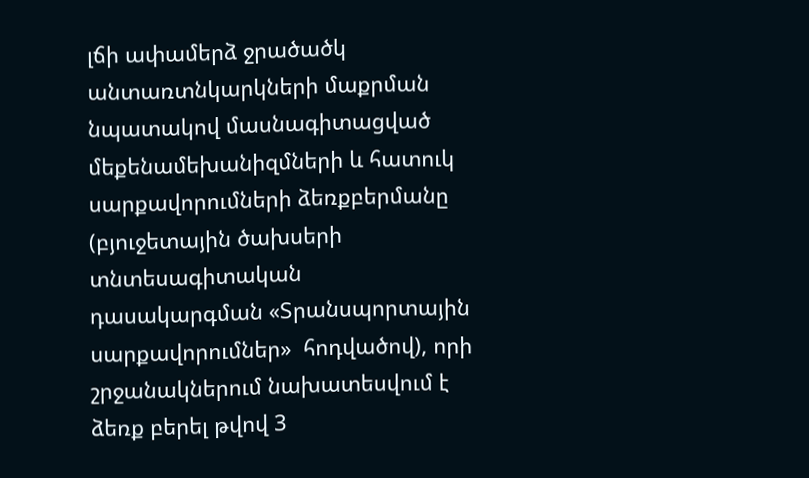լճի ափամերձ ջրածածկ անտառտնկարկների մաքրման նպատակով մասնագիտացված մեքենամեխանիզմների և հատուկ սարքավորումների ձեռքբերմանը (բյուջետային ծախսերի տնտեսագիտական դասակարգման «Տրանսպորտային սարքավորումներ»  հոդվածով), որի շրջանակներում նախատեսվում է ձեռք բերել թվով 3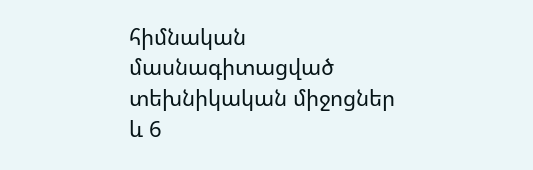հիմնական մասնագիտացված տեխնիկական միջոցներ և 6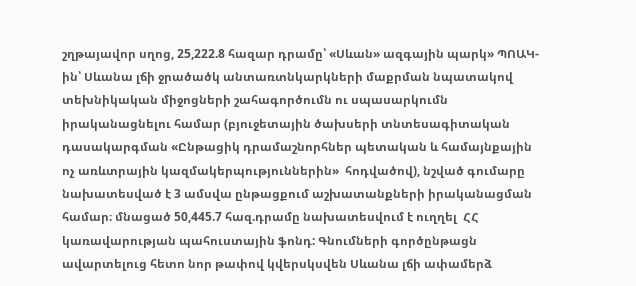շղթայավոր սղոց, 25,222.8 հազար դրամը՝ «Սևան» ազգային պարկ» ՊՈԱԿ-ին՝ Սևանա լճի ջրածածկ անտառտնկարկների մաքրման նպատակով տեխնիկական միջոցների շահագործումն ու սպասարկումն իրականացնելու համար (բյուջետային ծախսերի տնտեսագիտական դասակարգման «Ընթացիկ դրամաշնորհներ պետական և համայնքային ոչ առևտրային կազմակերպություններին»  հոդվածով), նշված գումարը նախատեսված է 3 ամսվա ընթացքում աշխատանքների իրականացման համար։ մնացած 50,445.7 հազ.դրամը նախատեսվում է ուղղել  ՀՀ կառավարության պահուստային ֆոնդ: Գնումների գործընթացն ավարտելուց հետո նոր թափով կվերսկսվեն Սևանա լճի ափամերձ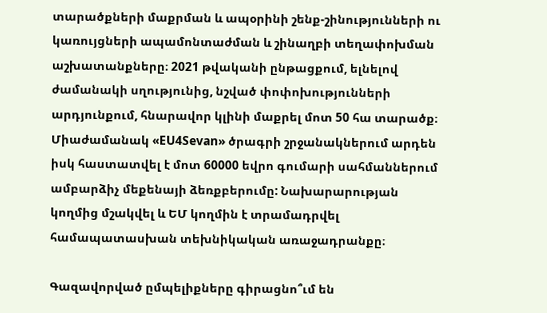տարածքների մաքրման և ապօրինի շենք-շինությունների ու կառույցների ապամոնտաժման և շինաղբի տեղափոխման աշխատանքները։ 2021 թվականի ընթացքում, ելնելով ժամանակի սղությունից, նշված փոփոխությունների արդյունքում, հնարավոր կլինի մաքրել մոտ 50 հա տարածք։ Միաժամանակ «EU4Sevan» ծրագրի շրջանակներում արդեն իսկ հաստատվել է մոտ 60000 եվրո գումարի սահմաններում ամբարձիչ մեքենայի ձեռքբերումը: Նախարարության կողմից մշակվել և ԵՄ կողմին է տրամադրվել համապատասխան տեխնիկական առաջադրանքը։

Գազավորված ըմպելիքները գիրացնո՞ւմ են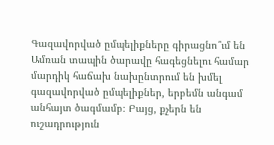Գազավորված ըմպելիքները գիրացնո՞ւմ են
Ամռան տապին ծարավը հագեցնելու համար մարդիկ հաճախ նախընտրում են խմել գազավորված ըմպելիքներ, երբեմն անգամ անհայտ ծագմամբ։ Բայց, քչերն են ուշադրություն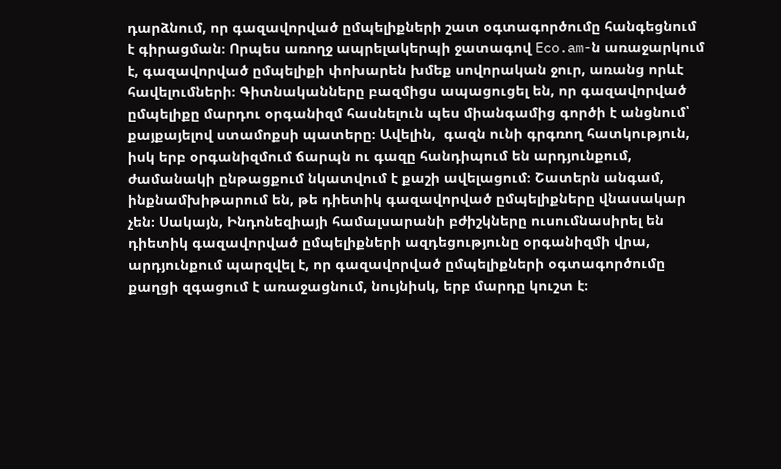դարձնում, որ գազավորված ըմպելիքների շատ օգտագործումը հանգեցնում է գիրացման։ Որպես առողջ ապրելակերպի ջատագով Eco.am-ն առաջարկում է, գազավորված ըմպելիքի փոխարեն խմեք սովորական ջուր, առանց որևէ հավելումների։ Գիտնականները բազմիցս ապացուցել են, որ գազավորված ըմպելիքը մարդու օրգանիզմ հասնելուն պես միանգամից գործի է անցնում՝ քայքայելով ստամոքսի պատերը։ Ավելին,  գազն ունի գրգռող հատկություն, իսկ երբ օրգանիզմում ճարպն ու գազը հանդիպում են արդյունքում, ժամանակի ընթացքում նկատվում է քաշի ավելացում։ Շատերն անգամ, ինքնամխիթարում են, թե դիետիկ գազավորված ըմպելիքները վնասակար չեն։ Սակայն, Ինդոնեզիայի համալսարանի բժիշկները ուսումնասիրել են դիետիկ գազավորված ըմպելիքների ազդեցությունը օրգանիզմի վրա, արդյունքում պարզվել է, որ գազավորված ըմպելիքների օգտագործումը քաղցի զգացում է առաջացնում, նույնիսկ, երբ մարդը կուշտ է։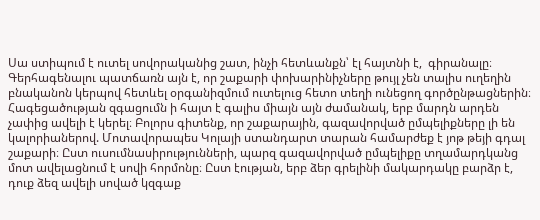Սա ստիպում է ուտել սովորականից շատ, ինչի հետևանքն՝ էլ հայտնի է,  գիրանալը։ Գերհագենալու պատճառն այն է, որ շաքարի փոխարինիչները թույլ չեն տալիս ուղեղին բնականոն կերպով հետևել օրգանիզմում ուտելուց հետո տեղի ունեցող գործընթացներին։ Հագեցածության զգացումն ի հայտ է գալիս միայն այն ժամանակ, երբ մարդն արդեն չափից ավելի է կերել։ Բոլորս գիտենք, որ շաքարային, գազավորված ըմպելիքները լի են կալորիաներով. Մոտավորապես Կոլայի ստանդարտ տարան համարժեք է յոթ թեյի գդալ շաքարի։ Ըստ ուսումնասիրությունների, պարզ գազավորված ըմպելիքը տղամարդկանց մոտ ավելացնում է սովի հորմոնը։ Ըստ էության, երբ ձեր գրելինի մակարդակը բարձր է, դուք ձեզ ավելի սոված կզգաք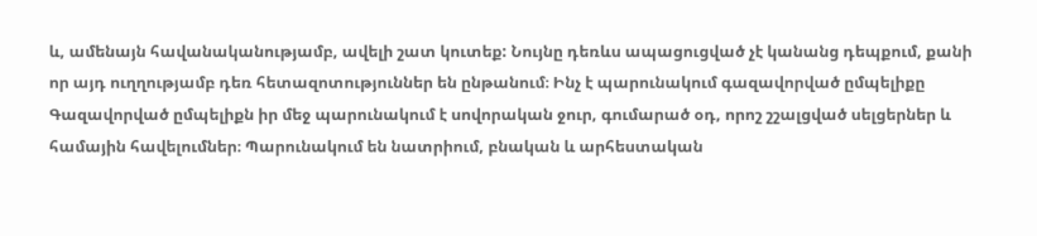և, ամենայն հավանականությամբ, ավելի շատ կուտեք: Նույնը դեռևս ապացուցված չէ կանանց դեպքում, քանի որ այդ ուղղությամբ դեռ հետազոտություններ են ընթանում։ Ինչ է պարունակում գազավորված ըմպելիքը Գազավորված ըմպելիքն իր մեջ պարունակում է սովորական ջուր, գումարած օդ, որոշ շշալցված սելցերներ և համային հավելումներ։ Պարունակում են նատրիում, բնական և արհեստական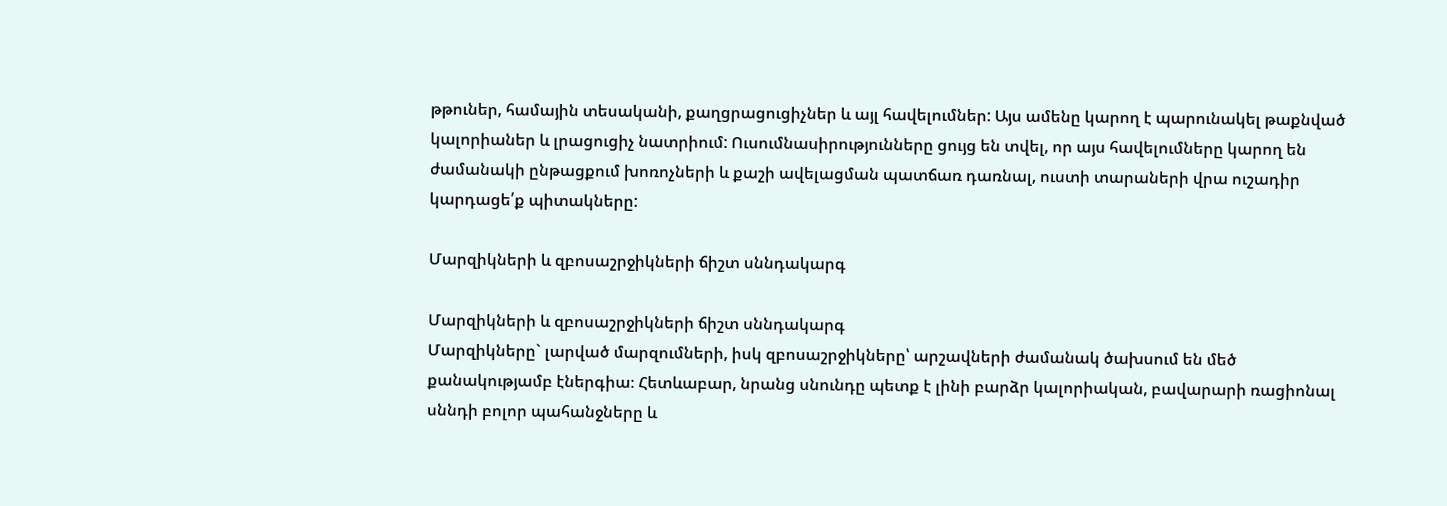թթուներ, համային տեսականի, քաղցրացուցիչներ և այլ հավելումներ: Այս ամենը կարող է պարունակել թաքնված կալորիաներ և լրացուցիչ նատրիում: Ուսումնասիրությունները ցույց են տվել, որ այս հավելումները կարող են ժամանակի ընթացքում խոռոչների և քաշի ավելացման պատճառ դառնալ, ուստի տարաների վրա ուշադիր կարդացե՛ք պիտակները:

Մարզիկների և զբոսաշրջիկների ճիշտ սննդակարգ

Մարզիկների և զբոսաշրջիկների ճիշտ սննդակարգ
Մարզիկները` լարված մարզումների, իսկ զբոսաշրջիկները՝ արշավների ժամանակ ծախսում են մեծ քանակությամբ էներգիա։ Հետևաբար, նրանց սնունդը պետք է լինի բարձր կալորիական, բավարարի ռացիոնալ սննդի բոլոր պահանջները և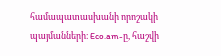համապատասխանի որոշակի պայմանների։ Eco.am-ը, հաշվի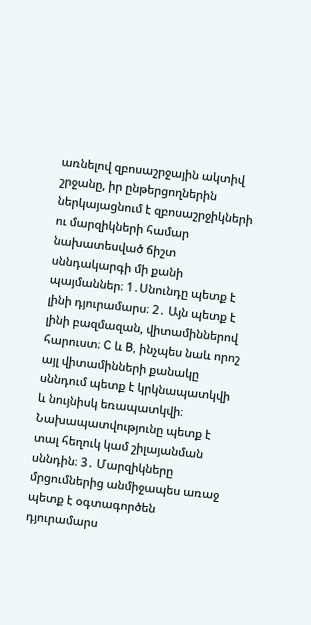առնելով զբոսաշրջային ակտիվ շրջանը, իր ընթերցողներին ներկայացնում է զբոսաշրջիկների ու մարզիկների համար նախատեսված ճիշտ սննդակարգի մի քանի պայմաններ։ 1․Սնունդը պետք է լինի դյուրամարս։ 2․ Այն պետք է լինի բազմազան, վիտամիններով հարուստ։ C և B, ինչպես նաև որոշ այլ վիտամինների քանակը սննդում պետք է կրկնապատկվի և նույնիսկ եռապատկվի։ Նախապատվությունը պետք է տալ հեղուկ կամ շիլայանման սննդին։ 3․ Մարզիկները մրցումներից անմիջապես առաջ պետք է օգտագործեն դյուրամարս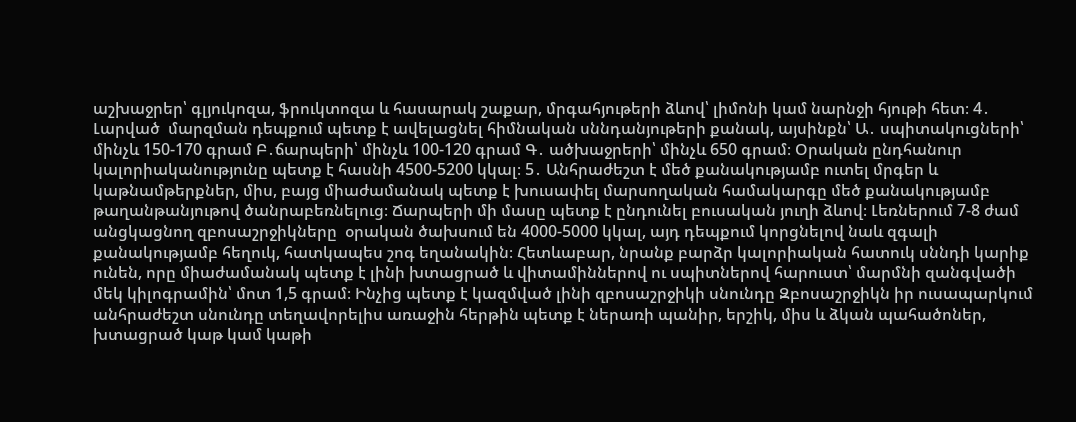աշխաջրեր՝ գլյուկոզա, ֆրուկտոզա և հասարակ շաքար, մրգահյութերի ձևով՝ լիմոնի կամ նարնջի հյութի հետ։ 4․ Լարված  մարզման դեպքում պետք է ավելացնել հիմնական սննդանյութերի քանակ, այսինքն՝ Ա․ սպիտակուցների՝ մինչև 150-170 գրամ Բ․ճարպերի՝ մինչև 100-120 գրամ Գ․ ածխաջրերի՝ մինչև 650 գրամ։ Օրական ընդհանուր կալորիականությունը պետք է հասնի 4500-5200 կկալ։ 5․ Անհրաժեշտ է մեծ քանակությամբ ուտել մրգեր և կաթնամթերքներ, միս, բայց միաժամանակ պետք է խուսափել մարսողական համակարգը մեծ քանակությամբ թաղանթանյութով ծանրաբեռնելուց։ Ճարպերի մի մասը պետք է ընդունել բուսական յուղի ձևով։ Լեռներում 7-8 ժամ անցկացնող զբոսաշրջիկները  օրական ծախսում են 4000-5000 կկալ, այդ դեպքում կորցնելով նաև զգալի քանակությամբ հեղուկ, հատկապես շոգ եղանակին։ Հետևաբար, նրանք բարձր կալորիական հատուկ սննդի կարիք ունեն, որը միաժամանակ պետք է լինի խտացրած և վիտամիններով ու սպիտներով հարուստ՝ մարմնի զանգվածի մեկ կիլոգրամին՝ մոտ 1,5 գրամ։ Ինչից պետք է կազմված լինի զբոսաշրջիկի սնունդը Զբոսաշրջիկն իր ուսապարկում անհրաժեշտ սնունդը տեղավորելիս առաջին հերթին պետք է ներառի պանիր, երշիկ, միս և ձկան պահածոներ, խտացրած կաթ կամ կաթի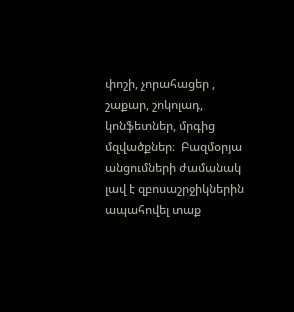փոշի, չորահացեր , շաքար, շոկոլադ, կոնֆետներ, մրգից մզվածքներ։  Բազմօրյա անցումների ժամանակ լավ է զբոսաշրջիկներին ապահովել տաք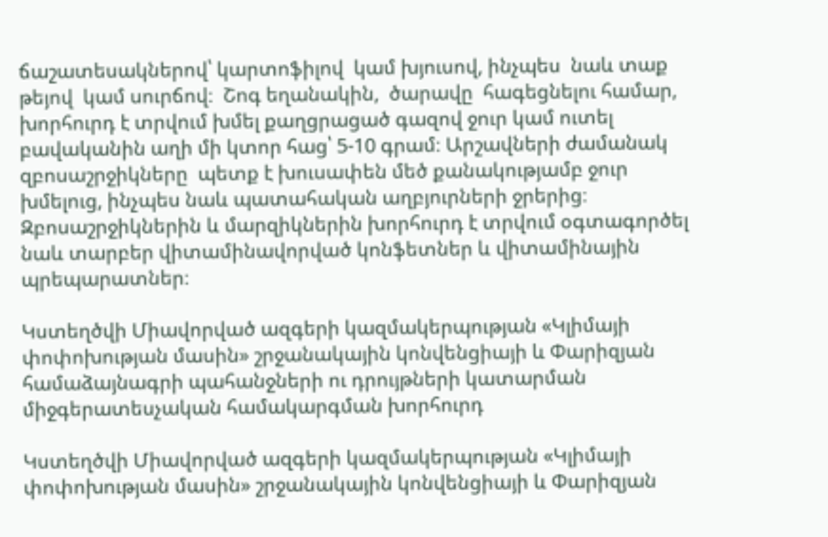ճաշատեսակներով՝ կարտոֆիլով  կամ խյուսով, ինչպես  նաև տաք  թեյով  կամ սուրճով։  Շոգ եղանակին,  ծարավը  հագեցնելու համար, խորհուրդ է տրվում խմել քաղցրացած գազով ջուր կամ ուտել  բավականին աղի մի կտոր հաց՝ 5-10 գրամ։ Արշավների ժամանակ զբոսաշրջիկները  պետք է խուսափեն մեծ քանակությամբ ջուր խմելուց, ինչպես նաև պատահական աղբյուրների ջրերից։ Զբոսաշրջիկներին և մարզիկներին խորհուրդ է տրվում օգտագործել նաև տարբեր վիտամինավորված կոնֆետներ և վիտամինային պրեպարատներ։

Կստեղծվի Միավորված ազգերի կազմակերպության «Կլիմայի փոփոխության մասին» շրջանակային կոնվենցիայի և Փարիզյան համաձայնագրի պահանջների ու դրույթների կատարման միջգերատեսչական համակարգման խորհուրդ

Կստեղծվի Միավորված ազգերի կազմակերպության «Կլիմայի փոփոխության մասին» շրջանակային կոնվենցիայի և Փարիզյան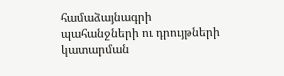համաձայնագրի պահանջների ու դրույթների կատարման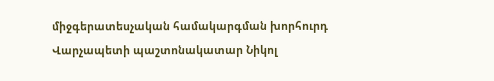միջգերատեսչական համակարգման խորհուրդ
Վարչապետի պաշտոնակատար Նիկոլ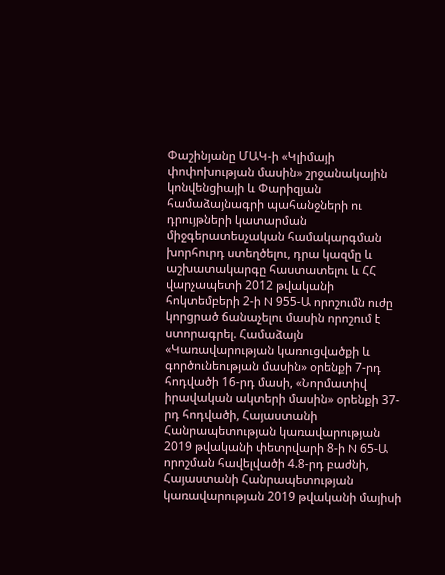Փաշինյանը ՄԱԿ-ի «Կլիմայի փոփոխության մասին» շրջանակային կոնվենցիայի և Փարիզյան համաձայնագրի պահանջների ու դրույթների կատարման միջգերատեսչական համակարգման խորհուրդ ստեղծելու, դրա կազմը և աշխատակարգը հաստատելու և ՀՀ վարչապետի 2012 թվականի հոկտեմբերի 2-ի N 955-Ա որոշումն ուժը կորցրած ճանաչելու մասին որոշում է ստորագրել. Համաձայն «Կառավարության կառուցվածքի և գործունեության մասին» օրենքի 7-րդ հոդվածի 16-րդ մասի, «Նորմատիվ իրավական ակտերի մասին» օրենքի 37-րդ հոդվածի, Հայաստանի Հանրապետության կառավարության 2019 թվականի փետրվարի 8-ի N 65-Ա որոշման հավելվածի 4.8-րդ բաժնի, Հայաստանի Հանրապետության կառավարության 2019 թվականի մայիսի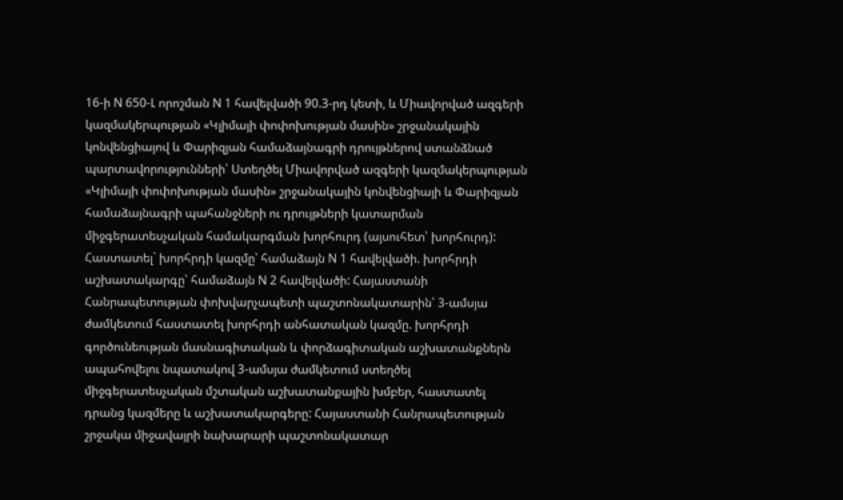16-ի N 650-Լ որոշման N 1 հավելվածի 90.3-րդ կետի, և Միավորված ազգերի կազմակերպության «Կլիմայի փոփոխության մասին» շրջանակային կոնվենցիայով և Փարիզյան համաձայնագրի դրույթներով ստանձնած պարտավորությունների՝ Ստեղծել Միավորված ազգերի կազմակերպության «Կլիմայի փոփոխության մասին» շրջանակային կոնվենցիայի և Փարիզյան համաձայնագրի պահանջների ու դրույթների կատարման միջգերատեսչական համակարգման խորհուրդ (այսուհետ՝ խորհուրդ): Հաստատել` խորհրդի կազմը՝ համաձայն N 1 հավելվածի. խորհրդի աշխատակարգը՝ համաձայն N 2 հավելվածի: Հայաստանի Հանրապետության փոխվարչապետի պաշտոնակատարին՝ 3-ամսյա ժամկետում հաստատել խորհրդի անհատական կազմը. խորհրդի գործունեության մասնագիտական և փորձագիտական աշխատանքներն ապահովելու նպատակով 3-ամսյա ժամկետում ստեղծել միջգերատեսչական մշտական աշխատանքային խմբեր, հաստատել դրանց կազմերը և աշխատակարգերը: Հայաստանի Հանրապետության շրջակա միջավայրի նախարարի պաշտոնակատար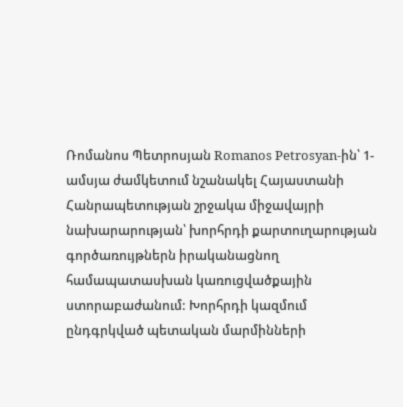Ռոմանոս Պետրոսյան Romanos Petrosyan-ին՝ 1-ամսյա ժամկետում նշանակել Հայաստանի Հանրապետության շրջակա միջավայրի նախարարության՝ խորհրդի քարտուղարության գործառույթներն իրականացնող համապատասխան կառուցվածքային ստորաբաժանում: Խորհրդի կազմում ընդգրկված պետական մարմինների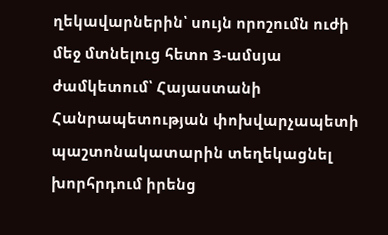ղեկավարներին՝ սույն որոշումն ուժի մեջ մտնելուց հետո 3-ամսյա ժամկետում՝ Հայաստանի Հանրապետության փոխվարչապետի պաշտոնակատարին տեղեկացնել խորհրդում իրենց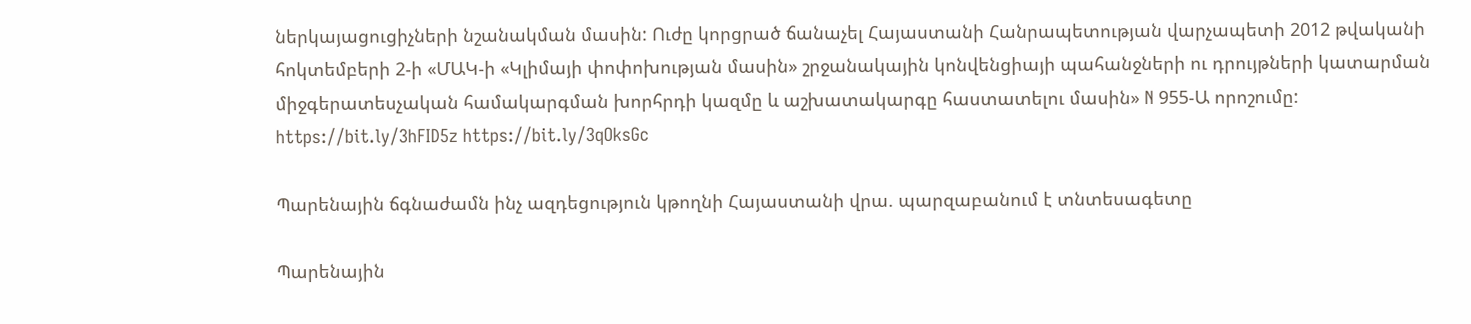ներկայացուցիչների նշանակման մասին: Ուժը կորցրած ճանաչել Հայաստանի Հանրապետության վարչապետի 2012 թվականի հոկտեմբերի 2-ի «ՄԱԿ-ի «Կլիմայի փոփոխության մասին» շրջանակային կոնվենցիայի պահանջների ու դրույթների կատարման միջգերատեսչական համակարգման խորհրդի կազմը և աշխատակարգը հաստատելու մասին» N 955-Ա որոշումը: https://bit.ly/3hFID5z https://bit.ly/3qOksGc

Պարենային ճգնաժամն ինչ ազդեցություն կթողնի Հայաստանի վրա. պարզաբանում է տնտեսագետը

Պարենային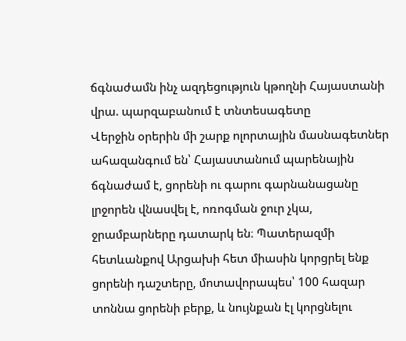ճգնաժամն ինչ ազդեցություն կթողնի Հայաստանի վրա. պարզաբանում է տնտեսագետը
Վերջին օրերին մի շարք ոլորտային մասնագետներ ահազանգում են՝ Հայաստանում պարենային ճգնաժամ է, ցորենի ու գարու գարնանացանը լրջորեն վնասվել է, ոռոգման ջուր չկա, ջրամբարները դատարկ են։ Պատերազմի հետևանքով Արցախի հետ միասին կորցրել ենք ցորենի դաշտերը, մոտավորապես՝ 100 հազար տոննա ցորենի բերք, և նույնքան էլ կորցնելու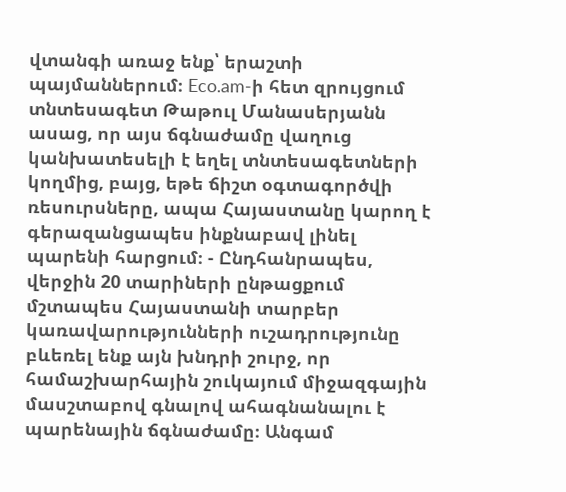վտանգի առաջ ենք՝ երաշտի պայմաններում։ Eco.am-ի հետ զրույցում տնտեսագետ Թաթուլ Մանասերյանն ասաց, որ այս ճգնաժամը վաղուց կանխատեսելի է եղել տնտեսագետների կողմից, բայց, եթե ճիշտ օգտագործվի ռեսուրսները, ապա Հայաստանը կարող է գերազանցապես ինքնաբավ լինել պարենի հարցում։ - Ընդհանրապես, վերջին 20 տարիների ընթացքում մշտապես Հայաստանի տարբեր կառավարությունների ուշադրությունը բևեռել ենք այն խնդրի շուրջ, որ համաշխարհային շուկայում միջազգային մասշտաբով գնալով ահագնանալու է պարենային ճգնաժամը։ Անգամ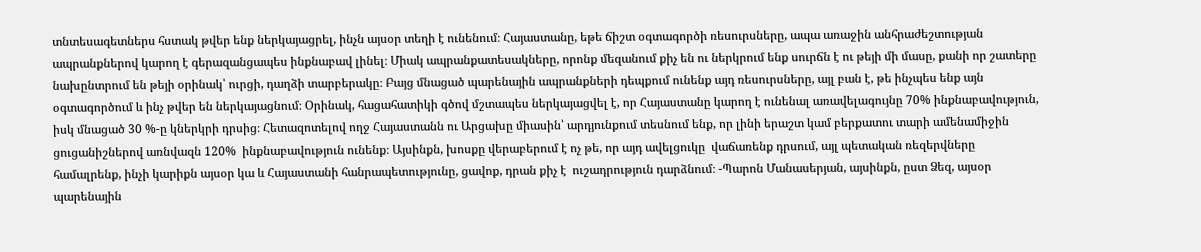տնտեսագետներս հստակ թվեր ենք ներկայացրել, ինչն այսօր տեղի է ունենում։ Հայաստանը, եթե ճիշտ օգտագործի ռեսուրսները, ապա առաջին անհրաժեշտության ապրանքներով կարող է գերազանցապես ինքնաբավ լինել։ Միակ ապրանքատեսակները, որոնք մեզանում քիչ են ու ներկրում ենք սուրճն է ու թեյի մի մասը, քանի որ շատերը նախընտրում են թեյի օրինակ՝ ուրցի, դաղձի տարբերակը։ Բայց մնացած պարենային ապրանքների դեպքում ունենք այդ ռեսուրսները, այլ բան է, թե ինչպես ենք այն օգտագործում և ինչ թվեր են ներկայացնում։ Օրինակ, հացահատիկի գծով մշտապես ներկայացվել է, որ Հայաստանը կարող է ունենալ առավելագույնը 70% ինքնաբավություն, իսկ մնացած 30 %-ը կներկրի դրսից։ Հետազոտելով ողջ Հայաստանն ու Արցախը միասին՝ արդյունքում տեսնում ենք, որ լինի երաշտ կամ բերքատու տարի ամենամիջին  ցուցանիշներով առնվազն 120%  ինքնաբավություն ունենք։ Այսինքն, խոսքը վերաբերում է ոչ թե, որ այդ ավելցուկը  վաճառենք դրսում, այլ պետական ռեզերվները համալրենք, ինչի կարիքն այսօր կա և Հայաստանի հանրապետությունը, ցավոք, դրան քիչ է  ուշադրություն դարձնում։ -Պարոն Մանասերյան, այսինքն, ըստ Ձեզ, այսօր պարենային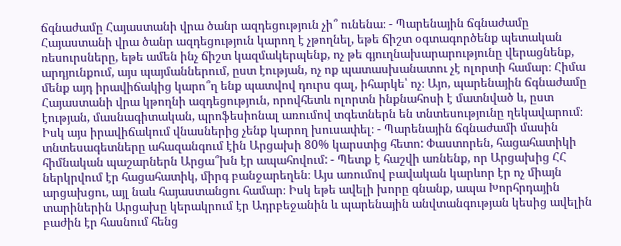ճգնաժամը Հայաստանի վրա ծանր ազդեցություն չի՞ ունենա։ - Պարենային ճգնաժամը Հայաստանի վրա ծանր ազդեցություն կարող է չթողնել, եթե ճիշտ օգտագործենք պետական ռեսուրսները, եթե ամեն ինչ ճիշտ կազմակերպենք, ոչ թե գյուղնախարարությունը վերացնենք, արդյունքում, այս պայմաններում, ըստ էության, ոչ ոք պատասխանատու չէ ոլորտի համար։ Հիմա մենք այդ իրավիճակից կարո՞ղ ենք պատվով դուրս գալ, իհարկե՝ ոչ։ Այո, պարենային ճգնաժամը Հայաստանի վրա կթողնի ազդեցություն, որովհետև ոլորտն ինքնահոսի է մատնված և, ըստ էության, մասնագիտական, պրոֆեսիոնալ առումով տգետներն են տնտեսությունը ղեկավարում։ Իսկ այս իրավիճակում վնասներից չենք կարող խուսափել։ - Պարենային ճգնաժամի մասին տնտեսագետները ահազանգում էին Արցախի 80% կարստից հետո: Փաստորեն, հացահատիկի հիմնական պաշարներն Արցա՞խն էր ապահովում: - Պետք է հաշվի առնենք, որ Արցախից ՀՀ ներկրվում էր հացահատիկ, միրգ բանջարեղեն։ Այս առումով բավական կարևոր էր ոչ միայն արցախցու, այլ նաև հայաստանցու համար։ Իսկ եթե ավելի խորը գնանք, ապա Խորհրդային տարիներին Արցախը կերակրում էր Ադրբեջանին և պարենային անվտանգության կեսից ավելին բաժին էր հասնում հենց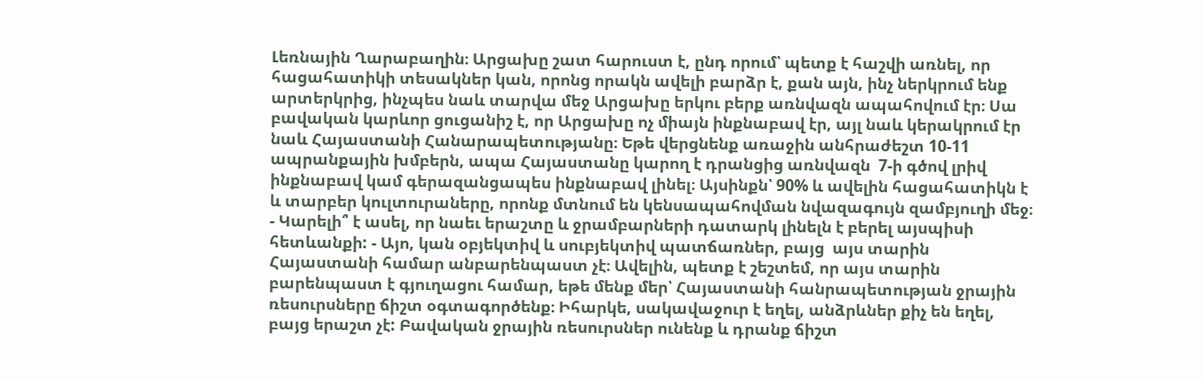Լեռնային Ղարաբաղին։ Արցախը շատ հարուստ է, ընդ որում՝ պետք է հաշվի առնել, որ հացահատիկի տեսակներ կան, որոնց որակն ավելի բարձր է, քան այն, ինչ ներկրում ենք արտերկրից, ինչպես նաև տարվա մեջ Արցախը երկու բերք առնվազն ապահովում էր։ Սա բավական կարևոր ցուցանիշ է, որ Արցախը ոչ միայն ինքնաբավ էր, այլ նաև կերակրում էր նաև Հայաստանի Հանարապետությանը։ Եթե վերցնենք առաջին անհրաժեշտ 10-11 ապրանքային խմբերն, ապա Հայաստանը կարող է դրանցից առնվազն  7-ի գծով լրիվ ինքնաբավ կամ գերազանցապես ինքնաբավ լինել։ Այսինքն՝ 90% և ավելին հացահատիկն է և տարբեր կուլտուրաները, որոնք մտնում են կենսապահովման նվազագույն զամբյուղի մեջ։ - Կարելի՞ է ասել, որ նաեւ երաշտը և ջրամբարների դատարկ լինելն է բերել այսպիսի հետևանքի: - Այո, կան օբյեկտիվ և սուբյեկտիվ պատճառներ, բայց  այս տարին Հայաստանի համար անբարենպաստ չէ։ Ավելին, պետք է շեշտեմ, որ այս տարին բարենպաստ է գյուղացու համար, եթե մենք մեր՝ Հայաստանի հանրապետության ջրային ռեսուրսները ճիշտ օգտագործենք։ Իհարկե, սակավաջուր է եղել, անձրևներ քիչ են եղել, բայց երաշտ չէ: Բավական ջրային ռեսուրսներ ունենք և դրանք ճիշտ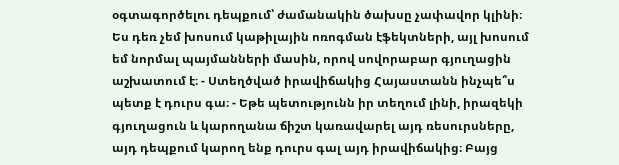օգտագործելու դեպքում՝ ժամանակին ծախսը չափավոր կլինի։ Ես դեռ չեմ խոսում կաթիլային ոռոգման էֆեկտների, այլ խոսում եմ նորմալ պայմանների մասին, որով սովորաբար գյուղացին աշխատում է։ - Ստեղծված իրավիճակից Հայաստանն ինչպե՞ս պետք է դուրս գա։ - Եթե պետությունն իր տեղում լինի, իրազեկի գյուղացուն և կարողանա ճիշտ կառավարել այդ ռեսուրսները, այդ դեպքում կարող ենք դուրս գալ այդ իրավիճակից։ Բայց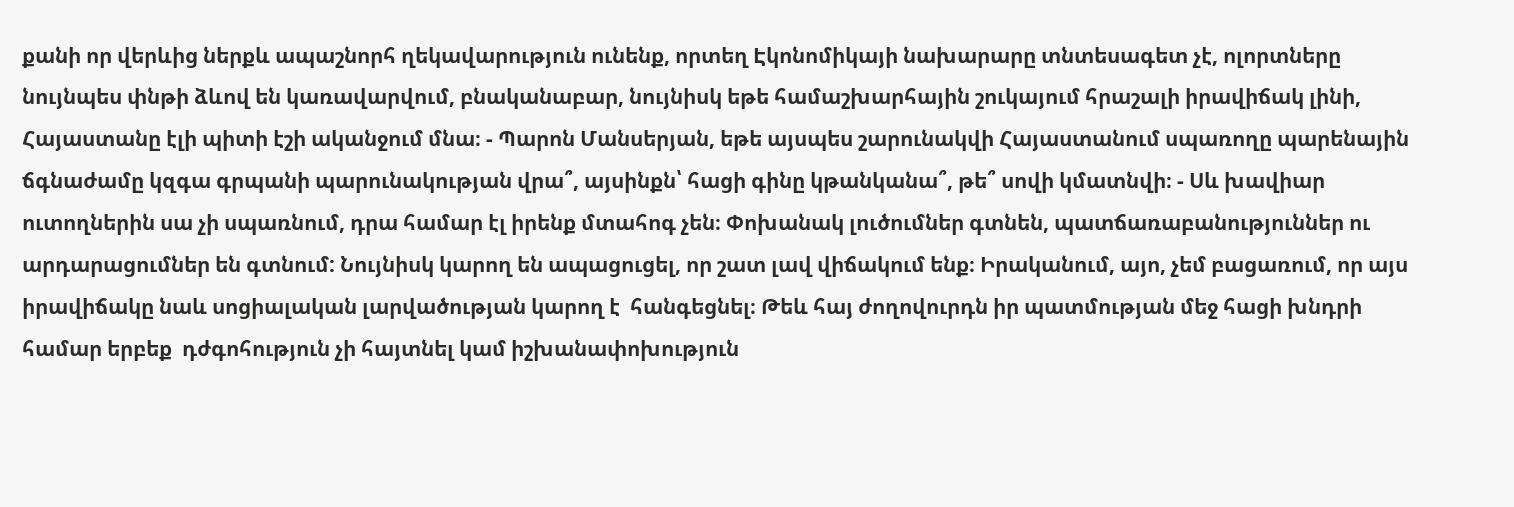քանի որ վերևից ներքև ապաշնորհ ղեկավարություն ունենք, որտեղ Էկոնոմիկայի նախարարը տնտեսագետ չէ, ոլորտները նույնպես փնթի ձևով են կառավարվում, բնականաբար, նույնիսկ եթե համաշխարհային շուկայում հրաշալի իրավիճակ լինի, Հայաստանը էլի պիտի էշի ականջում մնա։ - Պարոն Մանսերյան, եթե այսպես շարունակվի Հայաստանում սպառողը պարենային ճգնաժամը կզգա գրպանի պարունակության վրա՞, այսինքն՝ հացի գինը կթանկանա՞, թե՞ սովի կմատնվի։ - Սև խավիար ուտողներին սա չի սպառնում, դրա համար էլ իրենք մտահոգ չեն։ Փոխանակ լուծումներ գտնեն, պատճառաբանություններ ու արդարացումներ են գտնում: Նույնիսկ կարող են ապացուցել, որ շատ լավ վիճակում ենք։ Իրականում, այո, չեմ բացառում, որ այս իրավիճակը նաև սոցիալական լարվածության կարող է  հանգեցնել։ Թեև հայ ժողովուրդն իր պատմության մեջ հացի խնդրի համար երբեք  դժգոհություն չի հայտնել կամ իշխանափոխություն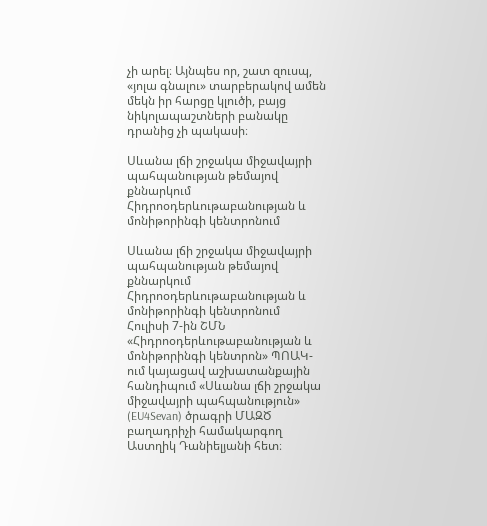չի արել։ Այնպես որ, շատ զուսպ, «յոլա գնալու» տարբերակով ամեն մեկն իր հարցը կլուծի, բայց նիկոլապաշտների բանակը դրանից չի պակասի։

Սևանա լճի շրջակա միջավայրի պահպանության թեմայով քննարկում Հիդրոօդերևութաբանության և մոնիթորինգի կենտրոնում

Սևանա լճի շրջակա միջավայրի պահպանության թեմայով քննարկում Հիդրոօդերևութաբանության և մոնիթորինգի կենտրոնում
Հուլիսի 7-ին ՇՄՆ «Հիդրոօդերևութաբանության և մոնիթորինգի կենտրոն» ՊՈԱԿ-ում կայացավ աշխատանքային հանդիպում «Սևանա լճի շրջակա միջավայրի պահպանություն» (EU4Sevan) ծրագրի ՄԱԶԾ բաղադրիչի համակարգող Աստղիկ Դանիելյանի հետ։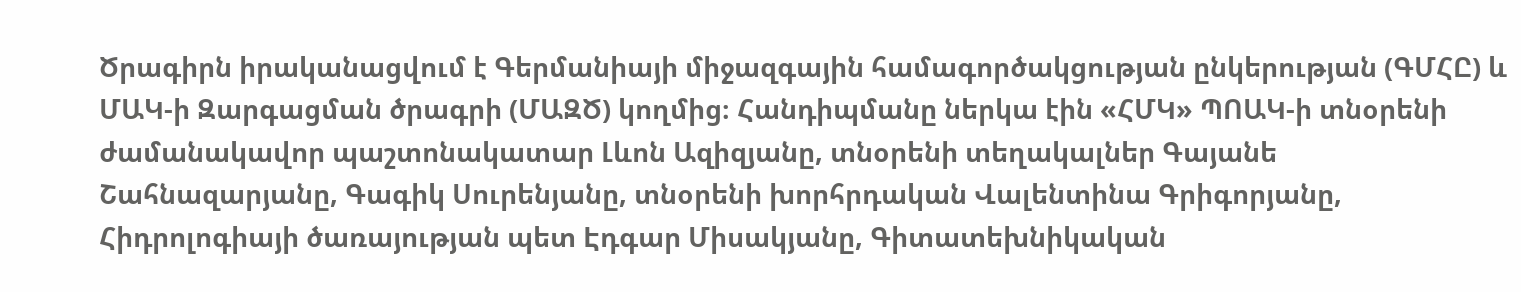Ծրագիրն իրականացվում է Գերմանիայի միջազգային համագործակցության ընկերության (ԳՄՀԸ) և ՄԱԿ-ի Զարգացման ծրագրի (ՄԱԶԾ) կողմից։ Հանդիպմանը ներկա էին «ՀՄԿ» ՊՈԱԿ-ի տնօրենի ժամանակավոր պաշտոնակատար Լևոն Ազիզյանը, տնօրենի տեղակալներ Գայանե Շահնազարյանը, Գագիկ Սուրենյանը, տնօրենի խորհրդական Վալենտինա Գրիգորյանը, Հիդրոլոգիայի ծառայության պետ Էդգար Միսակյանը, Գիտատեխնիկական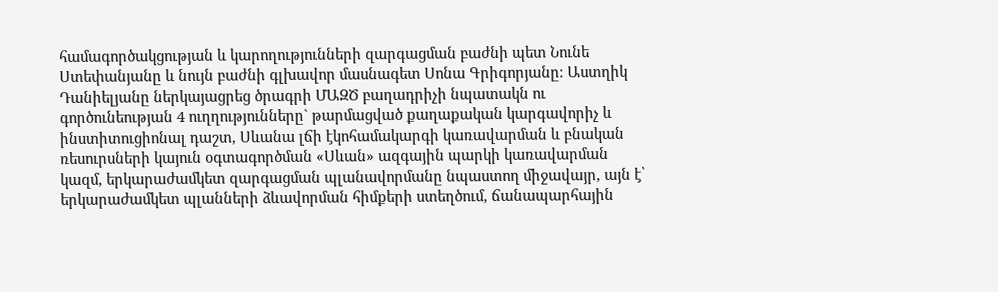համագործակցության և կարողությունների զարգացման բաժնի պետ Նունե Ստեփանյանը և նույն բաժնի գլխավոր մասնագետ Սոնա Գրիգորյանը։ Աստղիկ Դանիելյանը ներկայացրեց ծրագրի ՄԱԶԾ բաղադրիչի նպատակն ու գործունեության 4 ուղղությունները` թարմացված քաղաքական կարգավորիչ և ինստիտուցիոնալ դաշտ, Սևանա լճի էկոհամակարգի կառավարման և բնական ռեսուրսների կայուն օգտագործման «Սևան» ազգային պարկի կառավարման կազմ, երկարաժամկետ զարգացման պլանավորմանը նպաստող միջավայր, այն է՝ երկարաժամկետ պլանների ձևավորման հիմքերի ստեղծում, ճանապարհային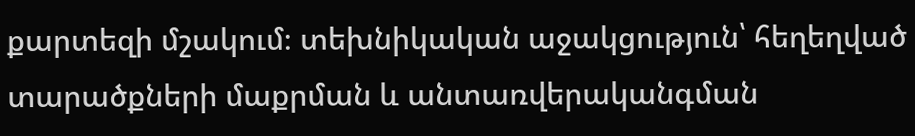քարտեզի մշակում։ տեխնիկական աջակցություն՝ հեղեղված տարածքների մաքրման և անտառվերականգման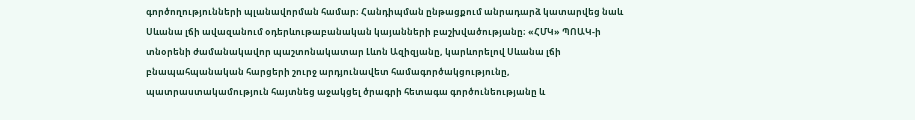գործողությունների պլանավորման համար։ Հանդիպման ընթացքում անրադարձ կատարվեց նաև Սևանա լճի ավազանում օդերևութաբանական կայանների բաշխվածությանը։ «ՀՄԿ» ՊՈԱԿ-ի տնօրենի ժամանակավոր պաշտոնակատար Լևոն Ազիզյանը, կարևորելով Սևանա լճի բնապահպանական հարցերի շուրջ արդյունավետ համագործակցությունը, պատրաստակամություն հայտնեց աջակցել ծրագրի հետագա գործունեությանը և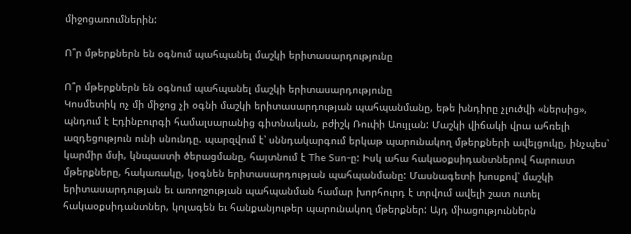միջոցառումներին:

Ո՞ր մթերքներն են օգնում պահպանել մաշկի երիտասարդությունը

Ո՞ր մթերքներն են օգնում պահպանել մաշկի երիտասարդությունը
Կոսմետիկ ոչ մի միջոց չի օգնի մաշկի երիտասարդության պահպանմանը, եթե խնդիրը չլուծվի «ներսից», պնդում է Էդինբուրգի համալսարանից գիտնական, բժիշկ Ռուփի Աույլան: Մաշկի վիճակի վրա ահռելի ազդեցություն ունի սնունդը. պարզվում է՝ սննդակարգում երկաթ պարունակող մթերքների ավելցուկը, ինչպես՝ կարմիր մսի, կնպաստի ծերացմանը, հայտնում է The Sun-ը: Իսկ ահա հակաօքսիդանտներով հարուստ մթերքները, հակառակը, կօգնեն երիտասարդության պահպանմանը: Մասնագետի խոսքով՝ մաշկի երիտասարդության եւ առողջության պահպանման համար խորհուրդ է տրվում ավելի շատ ուտել հակաօքսիդանտներ, կոլագեն եւ հանքանյութեր պարունակող մթերքներ: Այդ միացություններն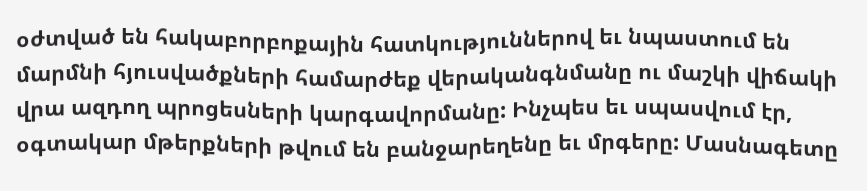օժտված են հակաբորբոքային հատկություններով եւ նպաստում են մարմնի հյուսվածքների համարժեք վերականգնմանը ու մաշկի վիճակի վրա ազդող պրոցեսների կարգավորմանը: Ինչպես եւ սպասվում էր, օգտակար մթերքների թվում են բանջարեղենը եւ մրգերը: Մասնագետը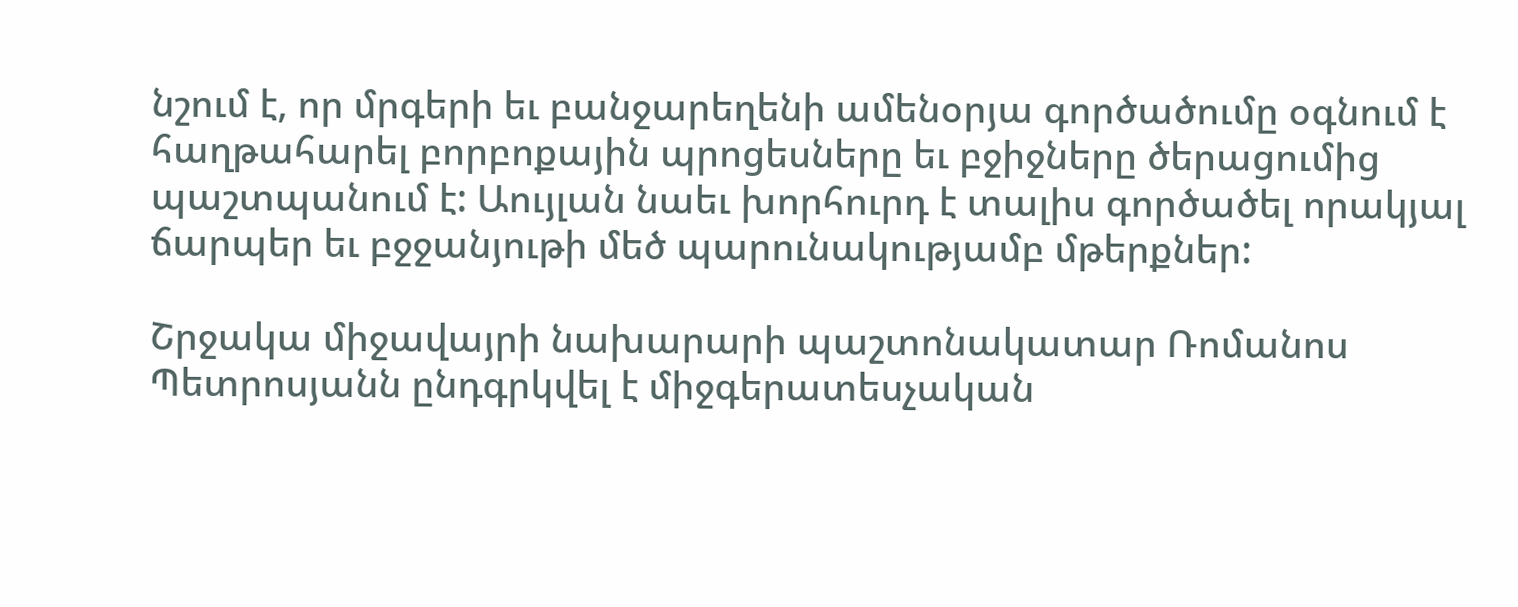նշում է, որ մրգերի եւ բանջարեղենի ամենօրյա գործածումը օգնում է հաղթահարել բորբոքային պրոցեսները եւ բջիջները ծերացումից պաշտպանում է: Աույլան նաեւ խորհուրդ է տալիս գործածել որակյալ ճարպեր եւ բջջանյութի մեծ պարունակությամբ մթերքներ:

Շրջակա միջավայրի նախարարի պաշտոնակատար Ռոմանոս Պետրոսյանն ընդգրկվել է միջգերատեսչական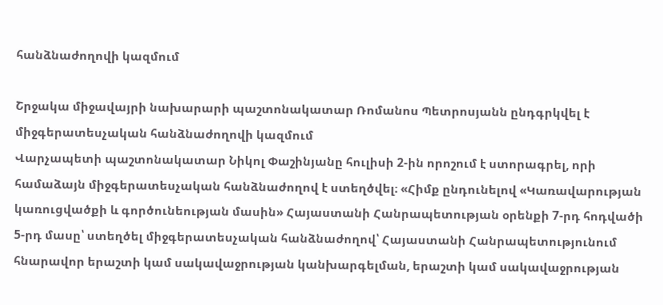հանձնաժողովի կազմում

Շրջակա միջավայրի նախարարի պաշտոնակատար Ռոմանոս Պետրոսյանն ընդգրկվել է միջգերատեսչական հանձնաժողովի կազմում
Վարչապետի պաշտոնակատար Նիկոլ Փաշինյանը հուլիսի 2-ին որոշում է ստորագրել, որի համաձայն միջգերատեսչական հանձնաժողով է ստեղծվել։ «Հիմք ընդունելով «Կառավարության կառուցվածքի և գործունեության մասին» Հայաստանի Հանրապետության օրենքի 7-րդ հոդվածի 5-րդ մասը՝ ստեղծել միջգերատեսչական հանձնաժողով՝ Հայաստանի Հանրապետությունում հնարավոր երաշտի կամ սակավաջրության կանխարգելման, երաշտի կամ սակավաջրության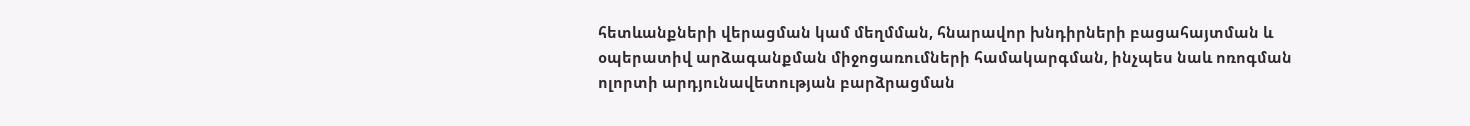հետևանքների վերացման կամ մեղմման, հնարավոր խնդիրների բացահայտման և օպերատիվ արձագանքման միջոցառումների համակարգման, ինչպես նաև ոռոգման ոլորտի արդյունավետության բարձրացման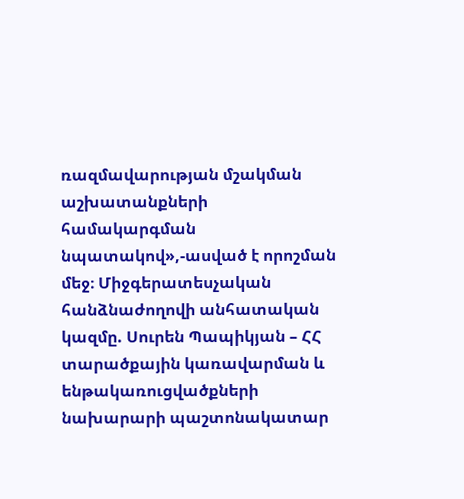ռազմավարության մշակման աշխատանքների համակարգման նպատակով»,-ասված է որոշման մեջ։ Միջգերատեսչական հանձնաժողովի անհատական կազմը. Սուրեն Պապիկյան – ՀՀ տարածքային կառավարման և ենթակառուցվածքների նախարարի պաշտոնակատար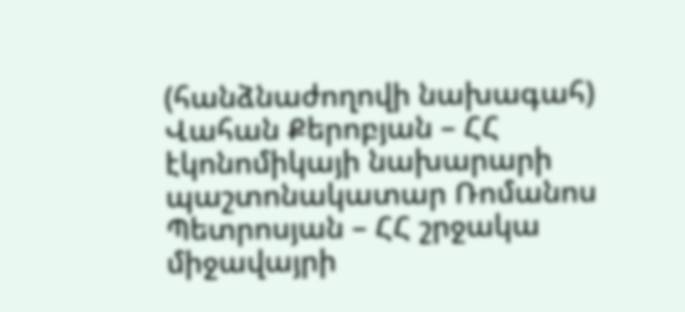(հանձնաժողովի նախագահ) Վահան Քերոբյան – ՀՀ էկոնոմիկայի նախարարի պաշտոնակատար Ռոմանոս Պետրոսյան – ՀՀ շրջակա միջավայրի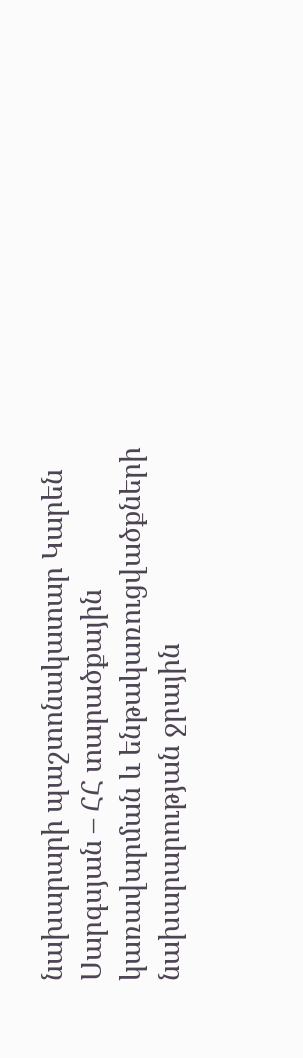նախարարի պաշտոնակատար Կարեն Սարգսյան – ՀՀ տարածքային կառավարման և ենթակառուցվածքների նախարարության ջրային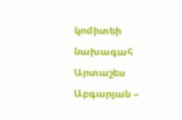կոմիտեի նախագահ Արտաշես Աբգարյան –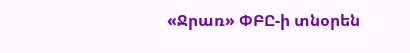«Ջրառ» ՓԲԸ-ի տնօրեն